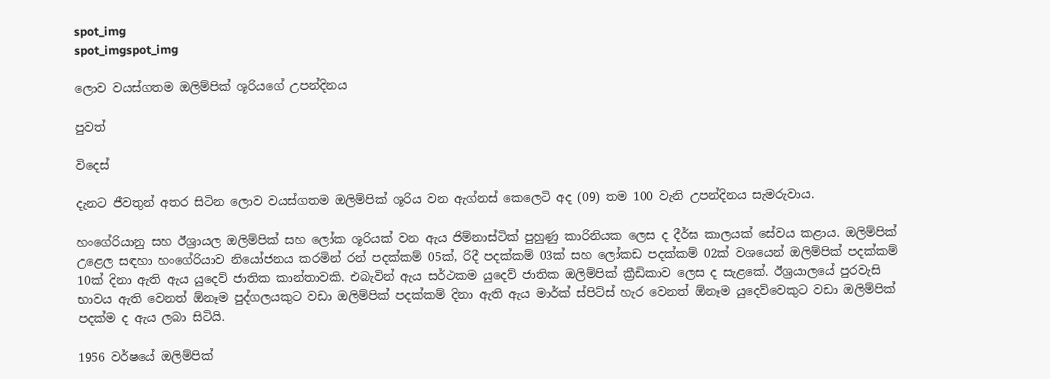spot_img
spot_imgspot_img

ලොව වයස්ගතම ඔලිම්පික් ශූරියගේ උපන්දිනය

පුවත්

විදෙස්

දැනට ජීවතුන් අතර සිටින ලොව වයස්ගතම ඔලිම්පික් ශූරිය වන ඇග්නස් කෙලෙටි අද (09) තම 100 වැනි උපන්දිනය සැමරුවාය.

හංගේරියානු සහ ඊශ්‍රායල ඔලිම්පික් සහ ලෝක ශූරියක් වන ඇය ජිම්නාස්ටික් පුහුණු කාරිනියක ලෙස ද දීර්ඝ කාලයක් සේවය කළාය. ඔලිම්පික් උළෙල සඳහා හංගේරියාව නියෝජනය කරමින් රන් පදක්කම් 05ක්, රිදී පදක්කම් 03ක් සහ ලෝකඩ පදක්කම් 02ක් වශයෙන් ඔලිම්පික් පදක්කම් 10ක් දිනා ඇති ඇය යුදෙව් ජාතික කාන්තාවකි. එබැවින් ඇය සර්ථකම යුදෙව් ජාතික ඔලිම්පික් ක්‍රීඩිකාව ලෙස ද සැළකේ. ඊශ්‍රයාලයේ පුරවැසි භාවය ඇති වෙනත් ඕනෑම පුද්ගලයකුට වඩා ඔලිම්පික් පදක්කම් දිනා ඇති ඇය මාර්ක් ස්පිට්ස් හැර වෙනත් ඕනෑම යුදෙව්වෙකුට වඩා ඔලිම්පික් පදක්ම ද ඇය ලබා සිටියි.

1956 වර්ෂයේ ඔලිම්පික්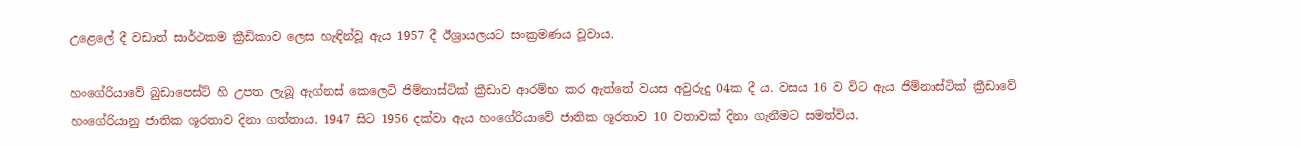උළෙලේ දී වඩාත් සාර්ථකම ක්‍රීඩිකාව ලෙස හැඳින්වූ ඇය 1957 දී ඊශ්‍රායලයට සංක්‍රමණය වූවාය.

හංගේරියාවේ බුඩාපෙස්ට් හි උපත ලැබූ ඇග්නස් කෙලෙටි ජිම්නාස්ටික් ක්‍රීඩාව ආරම්භ කර ඇත්තේ වයස අවුරුදු 04ක දී ය. වසය 16 ව විට ඇය ජිම්නාස්ටික් ක්‍රීඩාවේ හංගේරියානු ජාතික ශූරතාව දිනා ගත්තාය. 1947 සිට 1956 දක්වා ඇය හංගේරියාවේ ජාතික ශූරතාව 10 වතාවක් දිනා ගැනීමට සමත්විය.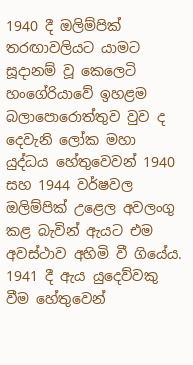1940 දී ඔලිම්පික් තරඟාවලියට යාමට සූදානම් වූ කෙලෙටි හංගේරියාවේ ඉහළම බලාපොරොත්තුව වුව ද දෙවැනි ලෝක මහා යුද්ධය හේතුවෙවන් 1940 සහ 1944 වර්ෂවල ඔලිම්පික් උළෙල අවලංගු කළ බැවින් ඇයට එම අවස්ථාව අහිමි වී ගියේය. 1941 දී ඇය යුදෙව්වකු වීම හේතුවෙන්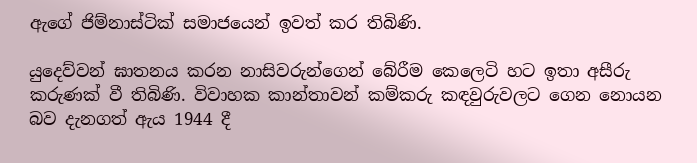ඇගේ ජිම්නාස්ටික් සමාජයෙන් ඉවත් කර තිබිණි.

යුදෙව්වන් ඝාතනය කරන නාසිවරුන්ගෙන් බේරීම කෙලෙටි හට ඉතා අසීරු කරුණක් වී තිබිණි. විවාහක කාන්තාවන් කම්කරු කඳවුරුවලට ගෙන නොයන බව දැනගත් ඇය 1944 දී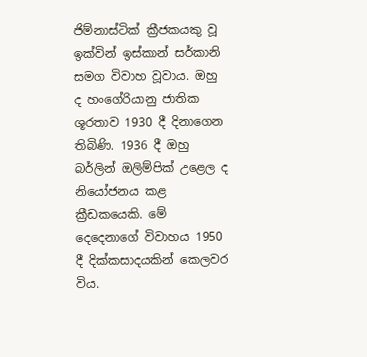ජිම්නාස්ටික් ක්‍රීජකයකු වූ ඉක්වින් ඉස්කාන් සර්කානි සමග විවාහ වූවාය. ඔහු ද හංගේරියානු ජාතික ශූරතාව 1930 දී දිනාගෙන තිබිණි. 1936 දී ඔහු බර්ලින් ඔලිම්පික් උළෙල ද නි‍යෝජනය කළ ක්‍රීඩකයෙකි. මේ දෙදෙනාගේ විවාහය 1950 දී දික්කසාදයකින් කෙලවර විය.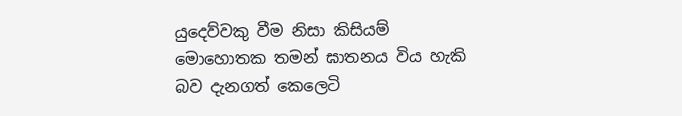යුදෙව්වකු වීම නිසා කිසියම් මොහොතක තමන් ඝාතනය විය හැකි බව දැනගත් කෙ‍ලෙටි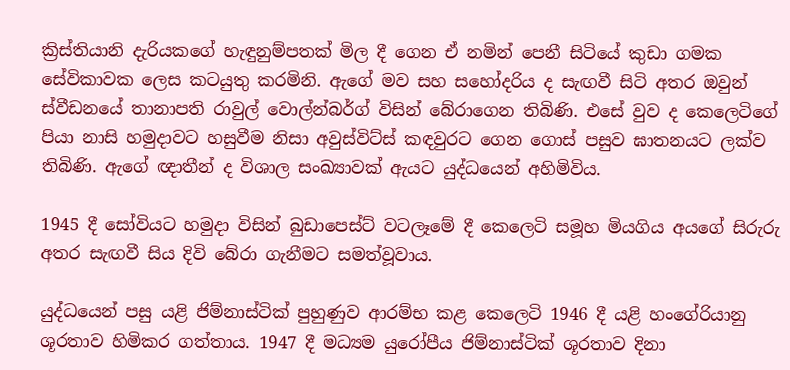ක්‍රිස්තියානි දැරියකගේ හැඳුනුම්පතක් මිල දී ගෙන ඒ නමින් පෙනී සිටියේ කුඩා ගමක සේවිකාවක ලෙස කටයුතු කරමිනි. ඇගේ මව සහ සහෝදරිය ද සැඟවී සිටි අතර ඔවුන් ස්වීඩනයේ තානාපති රාවුල් වොල්න්බර්ග් විසින් බේරාගෙන තිබිණි. එසේ වුව ද කෙලෙටිගේ පියා නාසි හමුදාවට හසුවීම නිසා අවුස්විට්ස් කඳවුරට ගෙන ගොස් පසුව ඝාතනයට ලක්ව තිබිණි. ඇගේ ඥාතීන් ද විශාල සංඛ්‍යාවක් ඇයට යුද්ධයෙන් අහිමිවිය.

1945 දී සෝවියට හමුදා විසින් බුඩාපෙස්ට් වටලෑමේ දී කෙලෙටි සමූහ මියගිය අයගේ සිරුරු අතර සැඟවී සිය දිවි බේරා ගැනීමට සමත්වූවාය.

යුද්ධයෙන් පසු යළි ජිම්නාස්ටික් පුහුණුව ආරම්භ කළ කෙලෙටි 1946 දී යළි හංගේරියානු ශූරතාව හිමිකර ගත්තාය. 1947 දී මධ්‍යම යුරෝපීය ජිම්නාස්ටික් ශූරතාව දිනා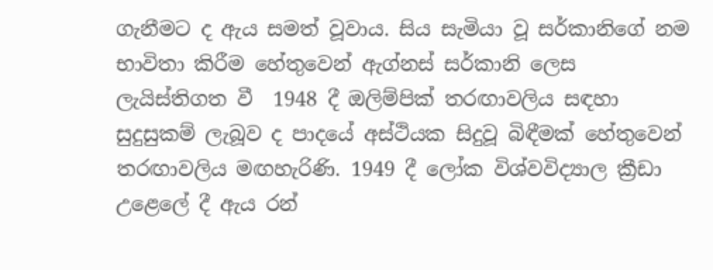ගැනීමට ද ඇය සමත් වූවාය. සිය සැමියා වූ සර්කානිගේ නම භාවිතා කිරීම හේතුවෙන් ඇග්නස් සර්කානි ලෙස ලැයිස්තිගත වී  1948 දී ඔලිම්පික් තරඟාවලිය සඳහා සුදුසුකම් ලැබූව ද පාදයේ අස්ථියක සිදුවූ බිඳීමක් හේතුවෙන් තරඟාවලිය මඟහැරිණි. 1949 දී ලෝක විශ්වවිද්‍යාල ක්‍රීඩා උළෙලේ දී ඇය රන්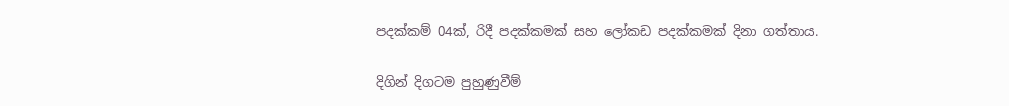පදක්කම් 04ක්, රිදී පදක්කමක් සහ ‍ලෝකඩ පදක්කමක් දිනා ගත්තාය.

දිගින් දිගටම පුහුණුවීම්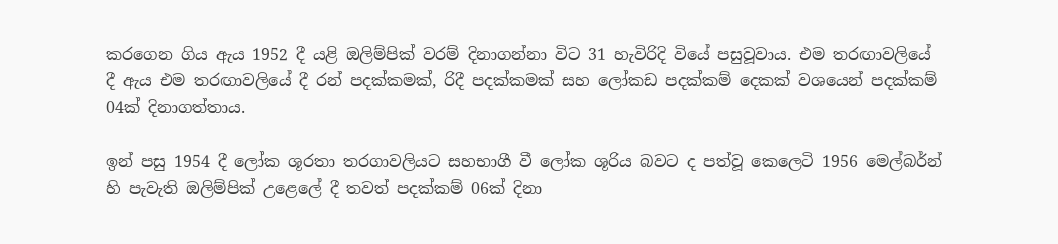කරගෙන ගිය ඇය 1952 දී යළි ඔලිම්පික් වරම් දිනාගන්නා විට 31 හැවිරිදි වියේ පසුවූවාය. එම තරඟාවලියේ දී ඇය එම තරඟාවලියේ දී රන් පදක්කමක්, රිදී පදක්කමක් සහ ලෝකඩ පදක්කම් දෙකක් වශයෙන් පදක්කම් 04ක් දිනාගත්තාය.

ඉන් පසු 1954 දී ලෝක ශූරතා තරගාවලියට සහභාගී වී ලෝක ශූරිය බවට ද පත්වූ කෙලෙටි 1956 මෙල්බර්න් හි පැවැති ඔලිම්පික් උළෙලේ දී තවත් පදක්කම් 06ක් දිනා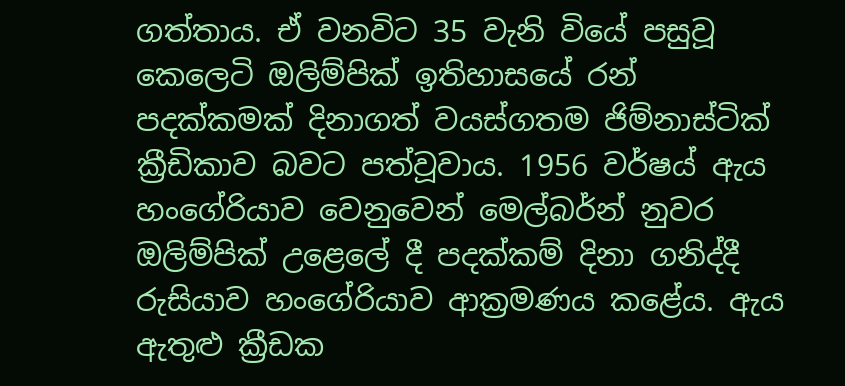ගත්තාය. ඒ වනවිට 35 වැනි වියේ පසුවූ කෙලෙටි ඔලිම්පික් ඉතිහාසයේ රන් පදක්කමක් දිනාගත් වයස්ගතම ජිම්නාස්ටික් ක්‍රීඩිකාව බවට පත්වූවාය. 1956 වර්ෂය් ඇය හංගේරියාව වෙනුවෙන් මෙල්බර්න් නුවර ඔලිම්පික් උළෙලේ දී පදක්කම් දිනා ගනිද්දී රුසියාව හංගේරියාව ආක්‍රමණය කළේය. ඇය ඇතුළු ක්‍රීඩක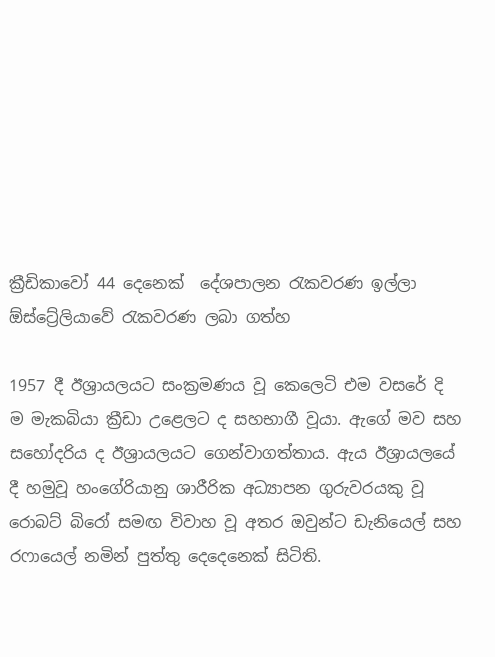ක්‍රීඩිකාවෝ 44 දෙනෙක්  දේශපාලන රැකවරණ ඉල්ලා ඕස්ට්‍රේලියාවේ රැකවරණ ලබා ගත්හ

1957 දී ඊශ්‍රායලයට සංක්‍රමණය වූ කෙලෙටි එම වසරේ දි ම මැකබියා ක්‍රීඩා උළෙලට ද සහභාගී වූයා. ඇගේ මව සහ සහෝදරිය ද ඊශ්‍රායලයට ගෙන්වාගත්තාය. ඇය ඊශ්‍රායලයේ දී හමුවූ හංගේරියානු ශාරීරික අධ්‍යාපන ගුරුවරයකු වූ  රොබට් බිරෝ සමඟ විවාහ වූ අතර ඔවුන්ට ඩැනියෙල් සහ ර‍ෆායෙල් නමින් පුත්තු දෙදෙනෙක් සිටිති.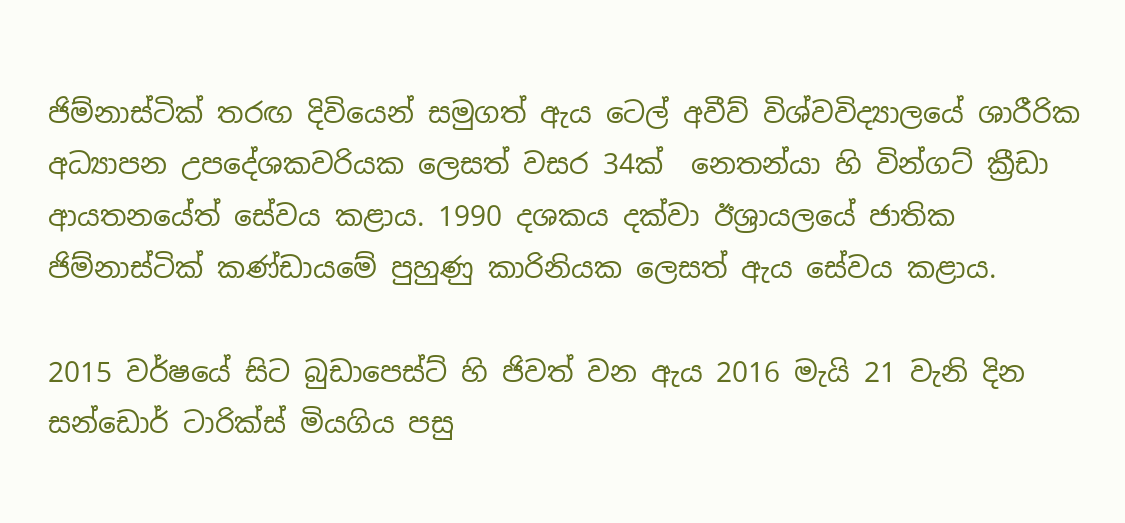ජිම්නාස්ටික් තරඟ දිවියෙන් සමුගත් ඇය ටෙල් අවීව් විශ්වවිද්‍යාලයේ ශාරීරික අධ්‍යාපන උපදේශකවරියක ලෙසත් වසර 34ක්  නෙතන්යා හි වින්ගට් ක්‍රීඩා ආයතනයේත් සේවය කළාය. 1990 දශකය දක්වා ඊශ්‍රායලයේ ජාතික ජිම්නාස්ටික් කණ්ඩායමේ පුහුණු කාරිනියක ලෙසත් ඇය සේවය කළාය.

2015 වර්ෂයේ සිට බුඩාපෙස්ට් හි ජිවත් වන ඇය 2016 මැයි 21 වැනි දින සන්ඩොර් ටාරික්ස් මියගිය පසු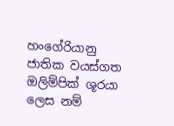හංගේරියානු ජාතික වයස්ගත ඔලිම්පික් ශූරයා ලෙස නම්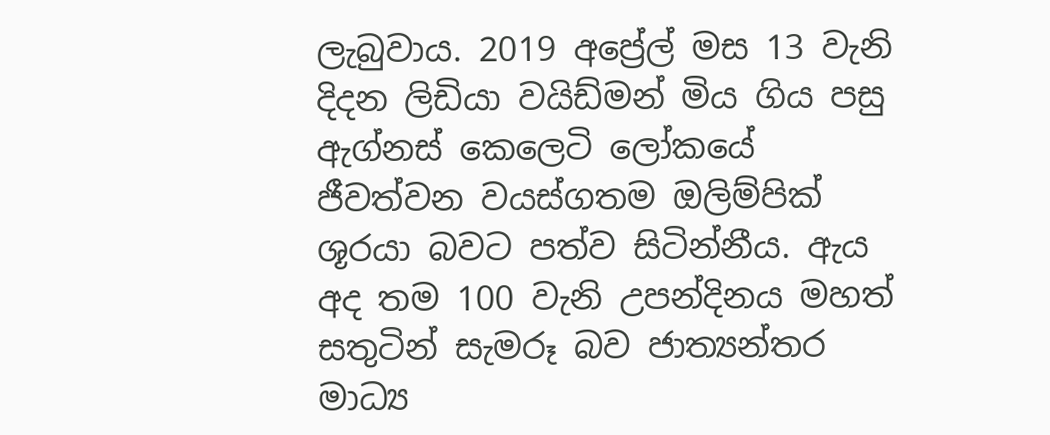ලැබුවාය. 2019 අප්‍රේල් මස 13 වැනි දිදන ලිඩියා වයිඩ්මන් මිය ගිය පසු ඇග්නස් කෙලෙටි ලෝකයේ ජීවත්වන වයස්ගතම ඔලිම්පික් ශූරයා බවට පත්ව සිටින්නීය. ඇය අද තම 100 වැනි උපන්දිනය මහත් සතුටින් සැමරූ බව ජාත්‍යන්තර මාධ්‍ය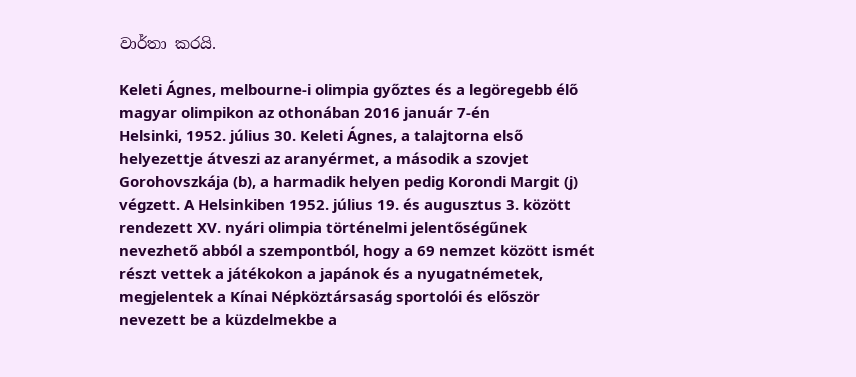වාර්තා කරයි.

Keleti Ágnes, melbourne-i olimpia győztes és a legöregebb élő magyar olimpikon az othonában 2016 január 7-én
Helsinki, 1952. július 30. Keleti Ágnes, a talajtorna első helyezettje átveszi az aranyérmet, a második a szovjet Gorohovszkája (b), a harmadik helyen pedig Korondi Margit (j) végzett. A Helsinkiben 1952. július 19. és augusztus 3. között rendezett XV. nyári olimpia történelmi jelentőségűnek nevezhető abból a szempontból, hogy a 69 nemzet között ismét részt vettek a játékokon a japánok és a nyugatnémetek, megjelentek a Kínai Népköztársaság sportolói és először nevezett be a küzdelmekbe a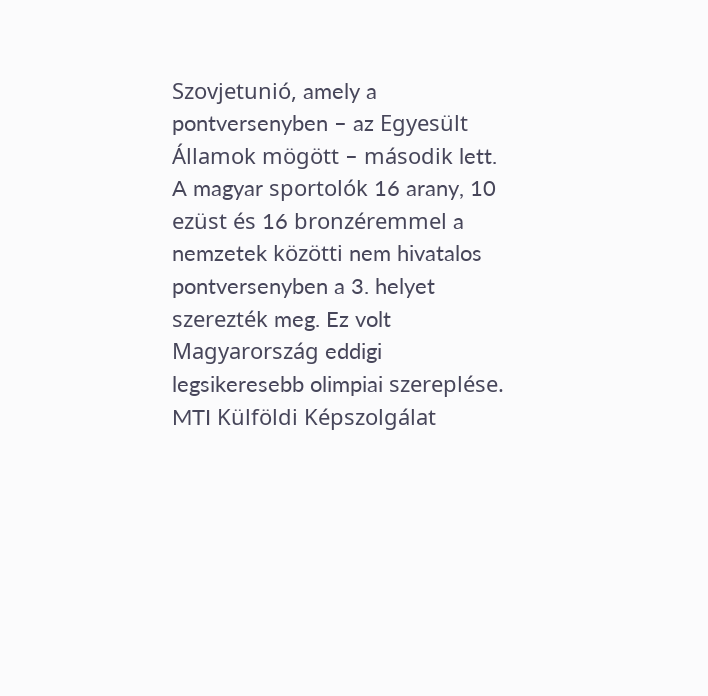Szovjetunió, amely a pontversenyben – az Egyesült Államok mögött – második lett. A magyar sportolók 16 arany, 10 ezüst és 16 bronzéremmel a nemzetek közötti nem hivatalos pontversenyben a 3. helyet szerezték meg. Ez volt Magyarország eddigi legsikeresebb olimpiai szereplése. MTI Külföldi Képszolgálat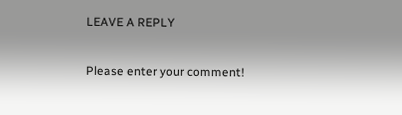LEAVE A REPLY

Please enter your comment!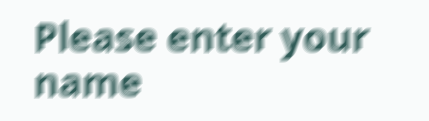Please enter your name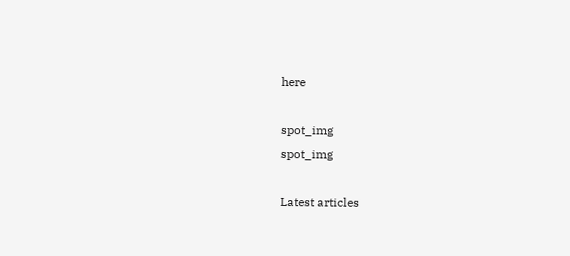here

spot_img
spot_img

Latest articles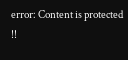error: Content is protected !!